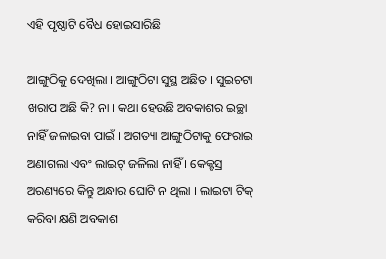ଏହି ପୃଷ୍ଠାଟି ବୈଧ ହୋଇସାରିଛି

ଆଙ୍ଗୁଠିକୁ ଦେଖିଲା । ଆଙ୍ଗୁଠିଟା ସୁସ୍ଥ ଅଛିତ । ସୁଇଚଟା ଖରାପ ଅଛି କି? ନା । କଥା ହେଉଛି ଅବକାଶର ଇଚ୍ଛା ନାହିଁ ଜଳାଇବା ପାଇଁ । ଅଗତ୍ୟା ଆଙ୍ଗୁଠିଟାକୁ ଫେରାଇ ଅଣାଗଲା ଏବଂ ଲାଇଟ୍ ଜଳିଲା ନାହିଁ । କେକ୍ଟସ୍ର ଅରଣ୍ୟରେ କିନ୍ତୁ ଅନ୍ଧାର ଘୋଟି ନ ଥିଲା । ଲାଇଟା ଟିକ୍ କରିବା କ୍ଷଣି ଅବକାଶ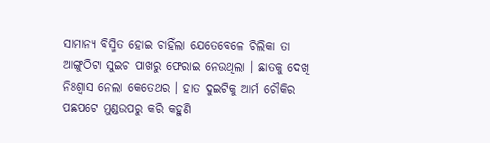ସାମାନ୍ୟ ବିସ୍ମିତ ହୋଇ ଚାହିଁଲା ଯେତେବେଳେ ଚିଲିକା ତା ଆଙ୍ଗୁଠିଟା ସୁଇଚ ପାଖରୁ ଫେରାଇ ନେଉଥିଲା । ଛାତକୁ ଦେଖି ନିଃଶ୍ୱାସ ନେଲା କେତେଥର । ହାତ ଦୁଇଟିକୁ ଆର୍ମ ଚୌକିର ପଛପଟେ ମୁଣ୍ଡଉପରୁ କରି କହୁଣି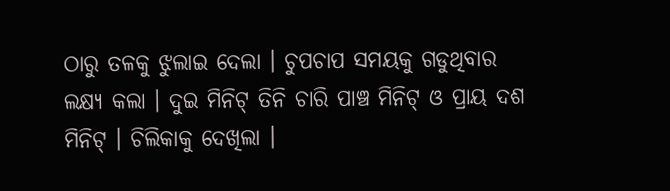ଠାରୁ ତଳକୁ ଝୁଲାଇ ଦେଲା । ଚୁପଚାପ ସମୟକୁ ଗଡୁଥିବାର ଲକ୍ଷ୍ୟ କଲା । ଦୁଇ ମିନିଟ୍ ତିନି ଚାରି ପାଞ୍ଚ ମିନିଟ୍ ଓ ପ୍ରାୟ ଦଶ ମିନିଟ୍ । ଚିଲିକାକୁ ଦେଖିଲା ।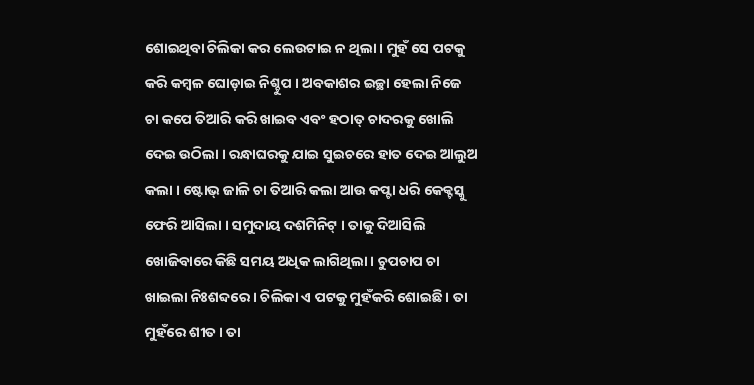ଶୋଇଥିବା ଚିଲିକା କର ଲେଉଟାଇ ନ ଥିଲା । ମୁହଁ ସେ ପଟକୁ କରି କମ୍ବଳ ଘୋଡ଼ାଇ ନିଶ୍ଚୁପ । ଅବକାଶର ଇଚ୍ଛା ହେଲା ନିଜେ ଚା କପେ ତିଆରି କରି ଖାଇବ ଏବଂ ହଠାତ୍ ଚାଦରକୁ ଖୋଲି ଦେଇ ଉଠିଲା । ରନ୍ଧାଘରକୁ ଯାଇ ସୁଇଚରେ ହାତ ଦେଇ ଆଲୁଅ କଲା । ଷ୍ଟୋଭ୍ ଜାଳି ଚା ତିଆରି କଲା ଆଉ କପ୍ଟା ଧରି କେକ୍ଟସ୍କୁ ଫେରି ଆସିଲା । ସମୁଦାୟ ଦଶମିନିଟ୍ । ତାକୁ ଦିଆସିଲି ଖୋଜିବାରେ କିଛି ସମୟ ଅଧିକ ଲାଗିଥିଲା । ଚୁପଚାପ ଚା ଖାଇଲା ନିଃଶବ୍ଦରେ । ଚିଲିକା ଏ ପଟକୁ ମୁହଁକରି ଶୋଇଛି । ତା ମୁହଁରେ ଶୀତ । ତା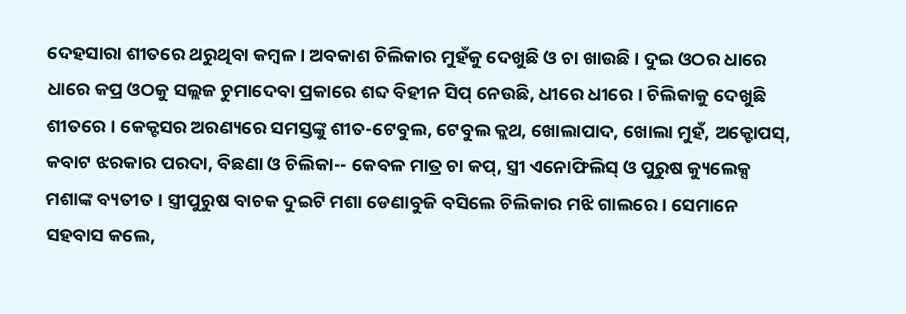ଦେହସାରା ଶୀତରେ ଥରୁଥିବା କମ୍ବଳ । ଅବକାଶ ଚିଲିକାର ମୁହଁକୁ ଦେଖୁଛି ଓ ଚା ଖାଉଛି । ଦୁଇ ଓଠର ଧାରେ ଧାରେ କପ୍ର ଓଠକୁ ସଲ୍ଲଜ ଚୁମାଦେବା ପ୍ରକାରେ ଶବ୍ଦ ବିହୀନ ସିପ୍ ନେଉଛି, ଧୀରେ ଧୀରେ । ଚିଲିକାକୁ ଦେଖୁଛି ଶୀତରେ । କେକ୍ଟସର ଅରଣ୍ୟରେ ସମସ୍ତଙ୍କୁ ଶୀତ-ଟେବୁଲ, ଟେବୁଲ କ୍ଲଥ, ଖୋଲାପାଦ, ଖୋଲା ମୁହଁ, ଅକ୍ଟୋପସ୍, କବାଟ ଝରକାର ପରଦା, ବିଛଣା ଓ ଚିଲିକା-- କେବଳ ମାତ୍ର ଚା କପ୍, ସ୍ତ୍ରୀ ଏନୋଫିଲିସ୍ ଓ ପୁରୁଷ କ୍ୟୁଲେକ୍ସ ମଶାଙ୍କ ବ୍ୟତୀତ । ସ୍ତ୍ରୀପୁରୁଷ ବାଚକ ଦୁଇଟି ମଶା ଡେଣାବୁଜି ବସିଲେ ଚିଲିକାର ମଝି ଗାଲରେ । ସେମାନେ ସହବାସ କଲେ,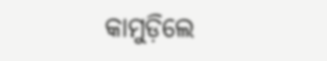କାମୁଡ଼ିଲେ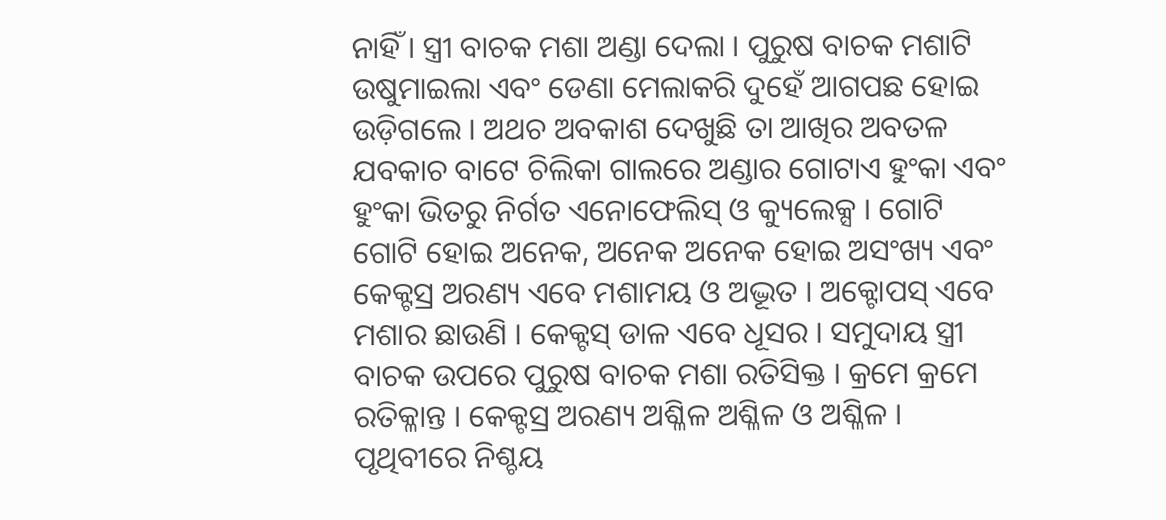ନାହିଁ । ସ୍ତ୍ରୀ ବାଚକ ମଶା ଅଣ୍ଡା ଦେଲା । ପୁରୁଷ ବାଚକ ମଶାଟି ଉଷୁମାଇଲା ଏବଂ ଡେଣା ମେଲାକରି ଦୁହେଁ ଆଗପଛ ହୋଇ ଉଡ଼ିଗଲେ । ଅଥଚ ଅବକାଶ ଦେଖୁଛି ତା ଆଖିର ଅବତଳ ଯବକାଚ ବାଟେ ଚିଲିକା ଗାଲରେ ଅଣ୍ଡାର ଗୋଟାଏ ହୁଂକା ଏବଂ ହୁଂକା ଭିତରୁ ନିର୍ଗତ ଏନୋଫେଲିସ୍ ଓ କ୍ୟୁଲେକ୍ସ । ଗୋଟି ଗୋଟି ହୋଇ ଅନେକ, ଅନେକ ଅନେକ ହୋଇ ଅସଂଖ୍ୟ ଏବଂ କେକ୍ଟସ୍ର ଅରଣ୍ୟ ଏବେ ମଶାମୟ ଓ ଅଦ୍ଭୂତ । ଅକ୍ଟୋପସ୍ ଏବେ ମଶାର ଛାଉଣି । କେକ୍ଟସ୍ ଡାଳ ଏବେ ଧୂସର । ସମୁଦାୟ ସ୍ତ୍ରୀ ବାଚକ ଉପରେ ପୁରୁଷ ବାଚକ ମଶା ରତିସିକ୍ତ । କ୍ରମେ କ୍ରମେ ରତିକ୍ଳାନ୍ତ । କେକ୍ଟସ୍ର ଅରଣ୍ୟ ଅଶ୍ଳିଳ ଅଶ୍ଳିଳ ଓ ଅଶ୍ଳିଳ । ପୃଥିବୀରେ ନିଶ୍ଚୟ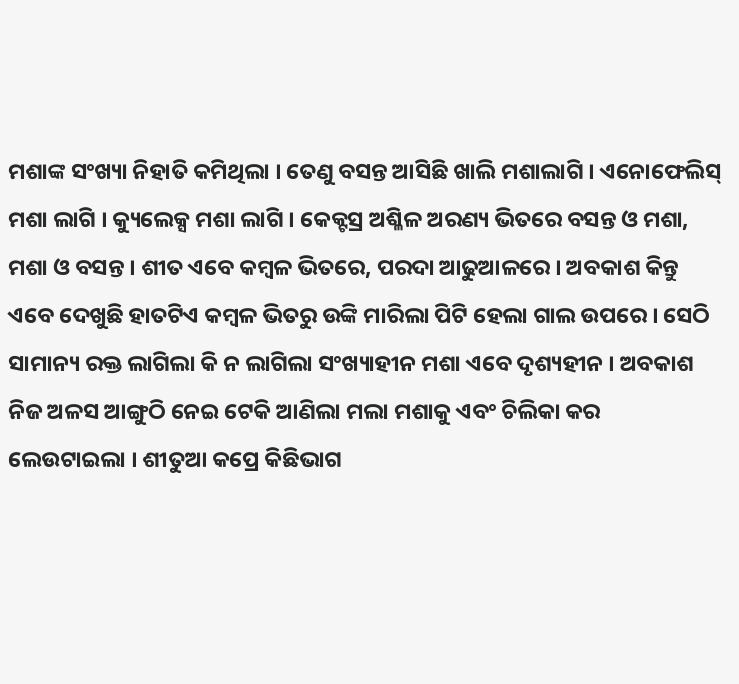ମଶାଙ୍କ ସଂଖ୍ୟା ନିହାତି କମିଥିଲା । ତେଣୁ ବସନ୍ତ ଆସିଛି ଖାଲି ମଶାଲାଗି । ଏନୋଫେଲିସ୍ ମଶା ଲାଗି । କ୍ୟୁଲେକ୍ସ ମଶା ଲାଗି । କେକ୍ଟସ୍ର ଅଶ୍ଳିଳ ଅରଣ୍ୟ ଭିତରେ ବସନ୍ତ ଓ ମଶା, ମଶା ଓ ବସନ୍ତ । ଶୀତ ଏବେ କମ୍ବଳ ଭିତରେ, ପରଦା ଆଢୁଆଳରେ । ଅବକାଶ କିନ୍ତୁ ଏବେ ଦେଖୁଛି ହାତଟିଏ କମ୍ବଳ ଭିତରୁ ଉଙ୍କି ମାରିଲା ପିଟି ହେଲା ଗାଲ ଉପରେ । ସେଠି ସାମାନ୍ୟ ରକ୍ତ ଲାଗିଲା କି ନ ଲାଗିଲା ସଂଖ୍ୟାହୀନ ମଶା ଏବେ ଦୃଶ୍ୟହୀନ । ଅବକାଶ ନିଜ ଅଳସ ଆଙ୍ଗୁଠି ନେଇ ଟେକି ଆଣିଲା ମଲା ମଶାକୁ ଏବଂ ଚିଲିକା କର ଲେଉଟାଇଲା । ଶୀତୁଆ କପ୍ରେ କିଛିଭାଗ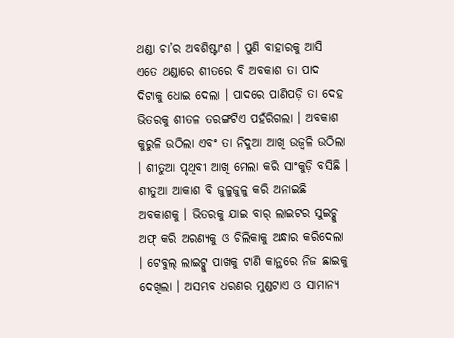ଥଣ୍ଡା ଚା’ର ଅବଶିଷ୍ଟାଂଶ । ପୁଣି ବାହାରକୁ ଆସି ଏତେ ଥଣ୍ଡାରେ ଶୀତରେ ବି ଅବକାଶ ତା ପାଦ ଦିଟାକୁ ଧୋଇ ଦେଲା । ପାଦରେ ପାଣିପଡ଼ି ତା ଦେହ ଭିତରକୁ ଶୀତଳ ତରଙ୍ଗଟିଏ ପହଁରିଗଲା । ଅବକାଶ କୁରୁଳି ଉଠିଲା ଏବଂ ତା ନିଦୁଆ ଆଖି ଉଜ୍ୱଳି ଉଠିଲା । ଶୀତୁଆ ପୃଥିବୀ ଆଖି ମେଲା କରି ସାଂକୁଡ଼ି ବସିଛି । ଶୀତୁଆ ଆକାଶ ବି ଜୁଳୁଜୁଳୁ କରି ଅନାଇଛି ଅବକାଶକୁ । ଭିତରକୁ ଯାଇ ବାର୍ ଲାଇଟର ସୁଇଚ୍କୁ ଅଫ୍ କରି ଅରଣ୍ୟକୁ ଓ ଚିଲିକାକୁ ଅନ୍ଧାର କରିଦେଲା । ଟେବୁଲ୍ ଲାଇଟ୍କୁ ପାଖକୁ ଟାଣି କାନ୍ଥରେ ନିଜ ଛାଇକୁ ଦେଖିଲା । ଅସମ୍ଭବ ଧରଣର ମୁଣ୍ଡଟାଏ ଓ ସାମାନ୍ୟ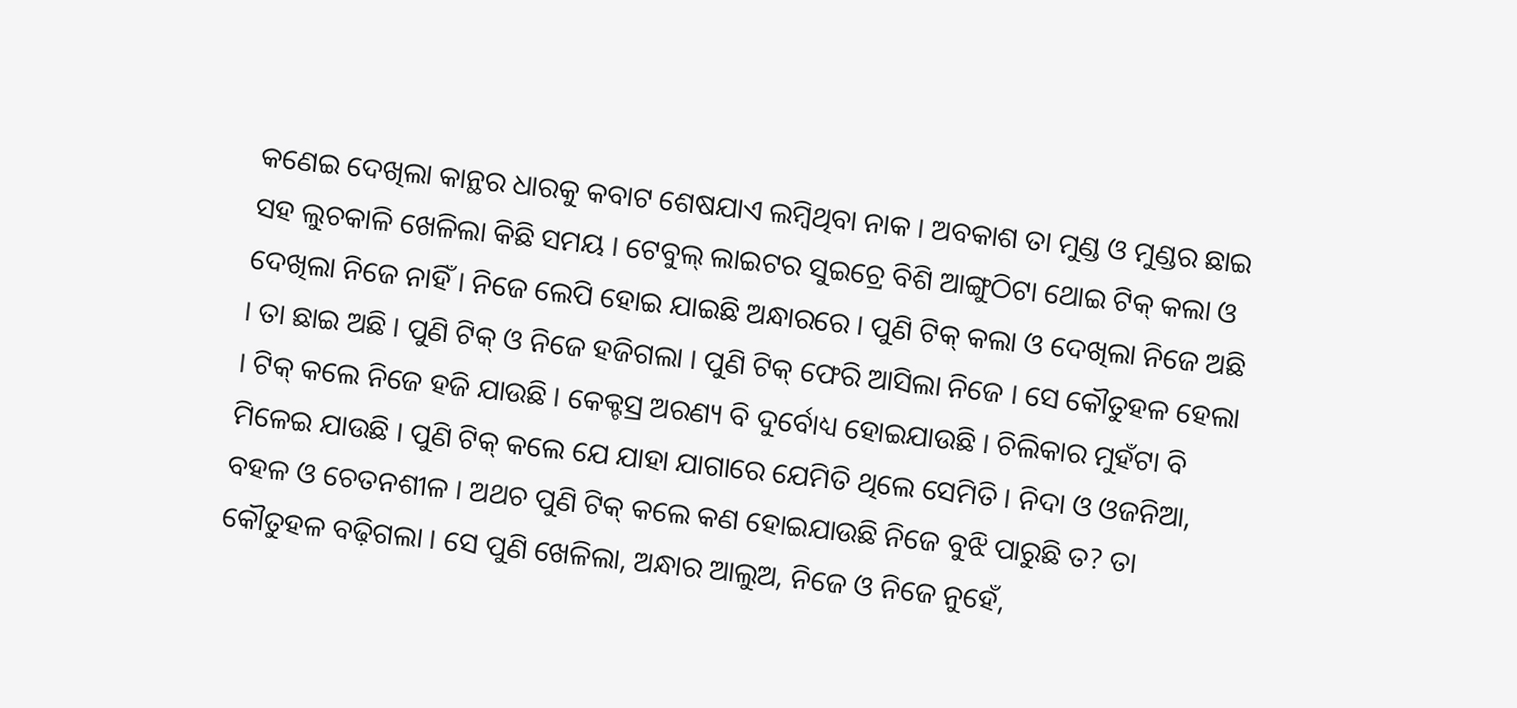କଣେଇ ଦେଖିଲା କାନ୍ଥର ଧାରକୁ କବାଟ ଶେଷଯାଏ ଲମ୍ବିଥିବା ନାକ । ଅବକାଶ ତା ମୁଣ୍ଡ ଓ ମୁଣ୍ଡର ଛାଇ ସହ ଲୁଚକାଳି ଖେଳିଲା କିଛି ସମୟ । ଟେବୁଲ୍ ଲାଇଟର ସୁଇଚ୍ରେ ବିଶି ଆଙ୍ଗୁଠିଟା ଥୋଇ ଟିକ୍ କଲା ଓ ଦେଖିଲା ନିଜେ ନାହିଁ । ନିଜେ ଲେପି ହୋଇ ଯାଇଛି ଅନ୍ଧାରରେ । ପୁଣି ଟିକ୍ କଲା ଓ ଦେଖିଲା ନିଜେ ଅଛି । ତା ଛାଇ ଅଛି । ପୁଣି ଟିକ୍ ଓ ନିଜେ ହଜିଗଲା । ପୁଣି ଟିକ୍ ଫେରି ଆସିଲା ନିଜେ । ସେ କୌତୁହଳ ହେଲା । ଟିକ୍ କଲେ ନିଜେ ହଜି ଯାଉଛି । କେକ୍ଟସ୍ର ଅରଣ୍ୟ ବି ଦୁର୍ବୋଧ୍ୟ ହୋଇଯାଉଛି । ଚିଲିକାର ମୁହଁଟା ବି ମିଳେଇ ଯାଉଛି । ପୁଣି ଟିକ୍ କଲେ ଯେ ଯାହା ଯାଗାରେ ଯେମିତି ଥିଲେ ସେମିତି । ନିଦା ଓ ଓଜନିଆ, ବହଳ ଓ ଚେତନଶୀଳ । ଅଥଚ ପୁଣି ଟିକ୍ କଲେ କଣ ହୋଇଯାଉଛି ନିଜେ ବୁଝି ପାରୁଛି ତ? ତା କୌତୁହଳ ବଢ଼ିଗଲା । ସେ ପୁଣି ଖେଳିଲା, ଅନ୍ଧାର ଆଲୁଅ, ନିଜେ ଓ ନିଜେ ନୁହେଁ,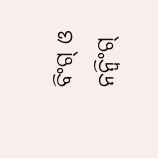ବିଂଗ୍ ଓ ନନ୍ବିଂଗ୍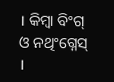। କିମ୍ବା ବିଂଗ୍ ଓ ନଥିଂଗ୍ନେସ୍ ।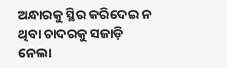ଅନ୍ଧାରକୁ ସ୍ଥିର କରିଦେଇ ନ ଥିବା ଚାଦରକୁ ସଜାଡ଼ି ନେଲା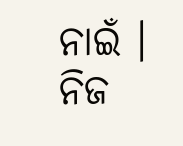ନାଇଁ । ନିଜ